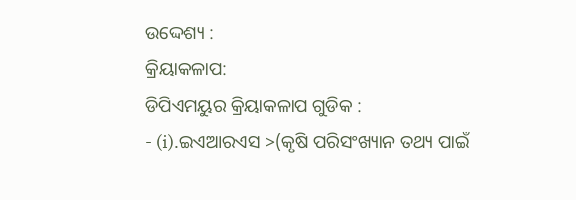ଉଦ୍ଦେଶ୍ୟ :
କ୍ରିୟାକଳାପ:
ଡିପିଏମୟୁର କ୍ରିୟାକଳାପ ଗୁଡିକ :
- (i).ଇଏଆରଏସ >(କୃଷି ପରିସଂଖ୍ୟାନ ତଥ୍ୟ ପାଇଁ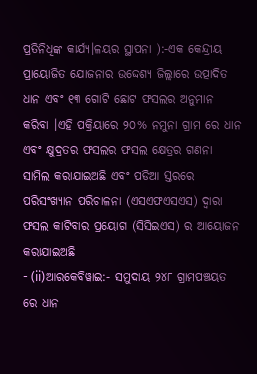ପ୍ରତିନିଧିଙ୍କ କାର୍ଯ୍ୟ।ଳୟର ସ୍ଥାପନା ):-ଏକ କେନ୍ଦ୍ରୀୟ ପ୍ରାୟୋଜିତ ଯୋଜନାର ଉଦ୍ଦେଶ୍ୟ ଜିଲ୍ଲାରେ ଉତ୍ପାଦିତ ଧାନ ଏବଂ ୧୩ ଗୋଟି ଛୋଟ ଫସଲର ଅନୁମାନ କରିବା ।ଏହି ପକ୍ରିୟାରେ ୨୦% ନମୁନା ଗ୍ରାମ ରେ ଧାନ ଏବଂ କ୍ଷୁଦ୍ରତର ଫସଲର ଫସଲ କ୍ଷେତ୍ରର ଗଣନା ସାମିଲ କରାଯାଇଅଛି ଏବଂ ପଡିଆ ସ୍ତରରେ ପରିସଂଖ୍ୟାନ ପରିଚାଳନା (ଏସଏଫଏସଏସ) ଦ୍ଵାରା ଫସଲ କାଟିବାର ପ୍ରୟୋଗ (ସିସିଇଏସ) ର ଆୟୋଜନ କରାଯାଇଅଛି
- (ii)ଆରକେବିୱାଇ:- ସମୁଦାୟ ୨୪୮ ଗ୍ରାମପଞ୍ଚୟତ ରେ ଧାନ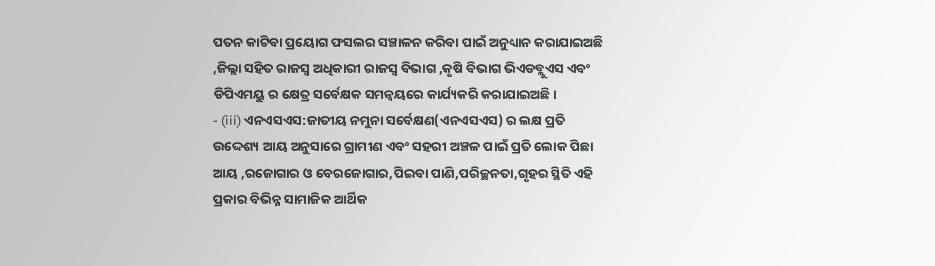ପତନ କାଟିବା ପ୍ରୟୋଗ ଫସଲର ସଞ୍ଚାଳନ କରିବା ପାଇଁ ଅନୁଧ୍ୟାନ କରାଯାଇଅଛି ,ଜିଲ୍ଲା ସହିତ ରାଜସ୍ଵ ଅଧିକାରୀ ରାଜସ୍ଵ ବିଭାଗ ,କୃଷି ବିଭାଗ ଭିଏଡବ୍ଲୁଏସ ଏବଂ ଡିପିଏମୟୁ ର କ୍ଷେତ୍ର ସର୍ବେକ୍ଷକ ସମନ୍ଵୟରେ କାର୍ଯ୍ୟକରି କରାଯାଇଅଛି।
- (iii) ଏନଏସଏସ:ଜାତୀୟ ନମୁନା ସର୍ବେକ୍ଷଣ(ଏନଏସଏସ) ର ଲକ୍ଷ ପ୍ରତି ଉଦ୍ଦେଶ୍ୟ ଆୟ ଅନୁସାରେ ଗ୍ରାମୀଣ ଏବଂ ସହରୀ ଅଞ୍ଚଳ ପାଇଁ ପ୍ରତି ଲୋକ ପିଛା ଆୟ ,ରଜୋଗାର ଓ ବେରଜୋଗାର,ପିଇବା ପାଣି,ପରିଚ୍ଛନତା,ଗୃହର ସ୍ଥିତି ଏହି ପ୍ରକାର ବିଭିନ୍ନ ସାମାଜିକ ଆର୍ଥିକ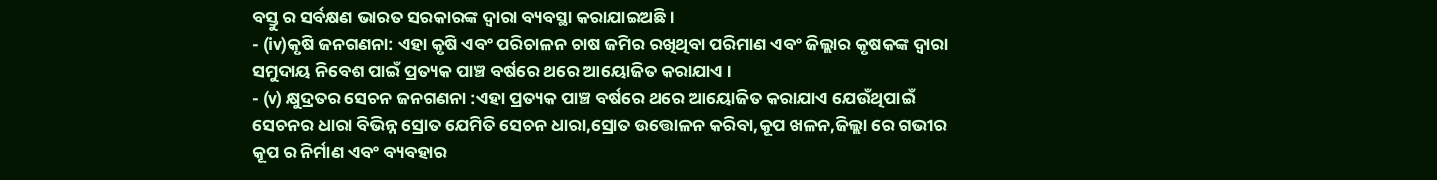ବସ୍ତୁ ର ସର୍ବକ୍ଷଣ ଭାରତ ସରକାରଙ୍କ ଦ୍ଵାରା ବ୍ୟବସ୍ଥା କରାଯାଇଅଛି ।
- (iv)କୃଷି ଜନଗଣନା: ଏହା କୃଷି ଏବଂ ପରିଚାଳନ ଚାଷ ଜମିର ରଖିଥିବା ପରିମାଣ ଏବଂ ଜିଲ୍ଲାର କୃଷକଙ୍କ ଦ୍ଵାରା ସମୁଦାୟ ନିବେଶ ପାଇଁ ପ୍ରତ୍ୟକ ପାଞ୍ଚ ବର୍ଷରେ ଥରେ ଆୟୋଜିତ କରାଯାଏ ।
- (v) କ୍ଷୁଦ୍ରତର ସେଚନ ଜନଗଣନା :ଏହା ପ୍ରତ୍ୟକ ପାଞ୍ଚ ବର୍ଷରେ ଥରେ ଆୟୋଜିତ କରାଯାଏ ଯେଉଁଥିପାଇଁ ସେଚନର ଧାରା ବିଭିନ୍ନ ସ୍ରୋତ ଯେମିତି ସେଚନ ଧାରା,ସ୍ରୋତ ଉତ୍ତୋଳନ କରିବା,କୂପ ଖଳନ,ଜିଲ୍ଲା ରେ ଗଭୀର କୂପ ର ନିର୍ମାଣ ଏବଂ ବ୍ୟବହାର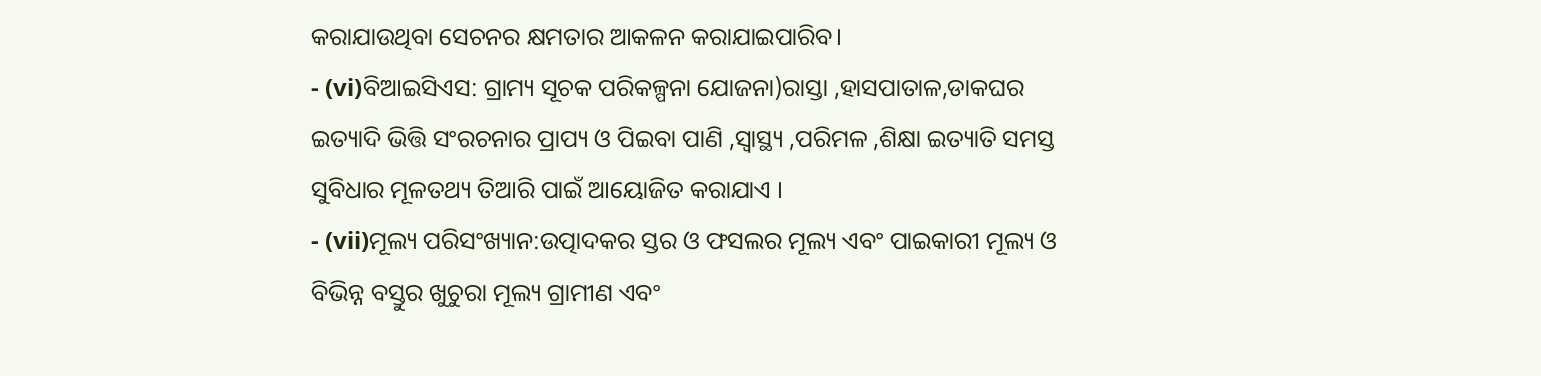କରାଯାଉଥିବା ସେଚନର କ୍ଷମତାର ଆକଳନ କରାଯାଇପାରିବ।
- (vi)ବିଆଇସିଏସ: ଗ୍ରାମ୍ୟ ସୂଚକ ପରିକଳ୍ପନା ଯୋଜନା)ରାସ୍ତା ,ହାସପାତାଳ,ଡାକଘର ଇତ୍ୟାଦି ଭିତ୍ତି ସଂରଚନାର ପ୍ରାପ୍ୟ ଓ ପିଇବା ପାଣି ,ସ୍ୱାସ୍ଥ୍ୟ ,ପରିମଳ ,ଶିକ୍ଷା ଇତ୍ୟାତି ସମସ୍ତ ସୁବିଧାର ମୂଳତଥ୍ୟ ତିଆରି ପାଇଁ ଆୟୋଜିତ କରାଯାଏ ।
- (vii)ମୂଲ୍ୟ ପରିସଂଖ୍ୟାନ:ଉତ୍ପାଦକର ସ୍ତର ଓ ଫସଲର ମୂଲ୍ୟ ଏବଂ ପାଇକାରୀ ମୂଲ୍ୟ ଓ ବିଭିନ୍ନ ବସ୍ତୁର ଖୁଚୁରା ମୂଲ୍ୟ ଗ୍ରାମୀଣ ଏବଂ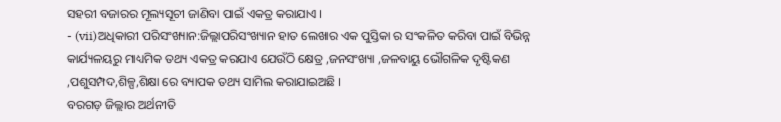ସହରୀ ବଜାରର ମୂଲ୍ୟସୂଚୀ ଜାଣିବା ପାଇଁ ଏକତ୍ର କରାଯାଏ ।
- (vii)ଅଧିକାରୀ ପରିସଂଖ୍ୟାନ:ଜିଲ୍ଲାପରିସଂଖ୍ୟାନ ହାତ ଲେଖାର ଏକ ପୁସ୍ତିକା ର ସଂକଳିତ କରିବା ପାଇଁ ବିଭିନ୍ନ କାର୍ଯ୍ୟଳୟରୁ ମାଧ୍ୟମିକ ତଥ୍ୟ ଏକତ୍ର କରଯାଏ ଯେଉଁଠି କ୍ଷେତ୍ର ,ଜନସଂଖ୍ୟା ,ଜଳବାୟୁ ଭୌଗଳିକ ଦୃଷ୍ଟିକଣ ,ପଶୁସମ୍ପଦ,ଶିଳ୍ପ,ଶିକ୍ଷା ରେ ବ୍ୟାପକ ତଥ୍ୟ ସାମିଲ କରାଯାଇଅଛି ।
ବରଗଡ଼ ଜିଲ୍ଲାର ଅର୍ଥନୀତି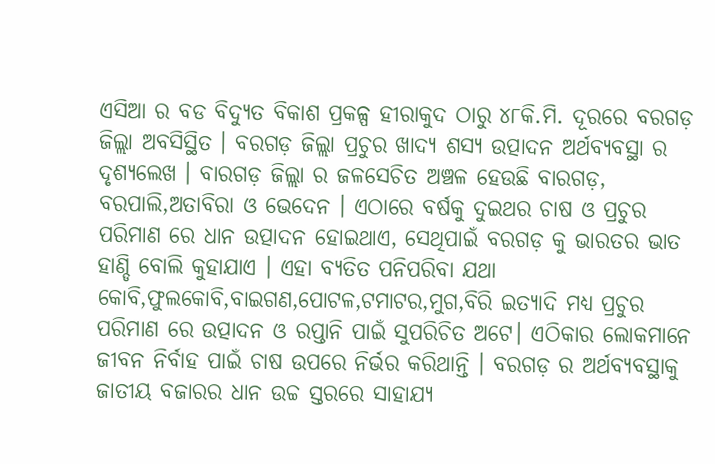ଏସିଆ ର ବଡ ବିଦ୍ୟୁତ ବିକାଶ ପ୍ରକଳ୍ପ ହୀରାକୁଦ ଠାରୁ ୪୮କି.ମି. ଦୂରରେ ବରଗଡ଼ ଜିଲ୍ଲା ଅବସିସ୍ଥିତ । ବରଗଡ଼ ଜିଲ୍ଲା ପ୍ରଚୁର ଖାଦ୍ୟ ଶସ୍ୟ ଉତ୍ପାଦନ ଅର୍ଥବ୍ୟବସ୍ଥା ର ଦୃଶ୍ୟଲେଖ । ବାରଗଡ଼ ଜିଲ୍ଲା ର ଜଳସେଚିତ ଅଞ୍ଚଳ ହେଉଛି ବାରଗଡ଼, ବରପାଲି,ଅତାବିରା ଓ ଭେଦେନ । ଏଠାରେ ବର୍ଷକୁ ଦୁଇଥର ଚାଷ ଓ ପ୍ରଚୁର ପରିମାଣ ରେ ଧାନ ଉତ୍ପାଦନ ହୋଇଥାଏ, ସେଥିପାଇଁ ବରଗଡ଼ କୁ ଭାରତର ଭାତ ହାଣ୍ଡି ବୋଲି କୁହାଯାଏ । ଏହା ବ୍ୟତିତ ପନିପରିବା ଯଥା କୋବି,ଫୁଲକୋବି,ବାଇଗଣ,ପୋଟଳ,ଟମାଟର,ମୁଗ,ବିରି ଇତ୍ୟାଦି ମଧ୍ୟ ପ୍ରଚୁର ପରିମାଣ ରେ ଉତ୍ପାଦନ ଓ ରପ୍ତାନି ପାଇଁ ସୁପରିଚିତ ଅଟେ। ଏଠିକାର ଲୋକମାନେ ଜୀବନ ନିର୍ବାହ ପାଇଁ ଚାଷ ଉପରେ ନିର୍ଭର କରିଥାନ୍ତି । ବରଗଡ଼ ର ଅର୍ଥବ୍ୟବସ୍ଥାକୁ ଜାତୀୟ ବଜାରର ଧାନ ଉଚ୍ଚ ସ୍ତରରେ ସାହାଯ୍ୟ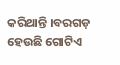କରିଥାନ୍ତି ।ବରଗଡ଼ ହେଉଛି ଗୋଟିଏ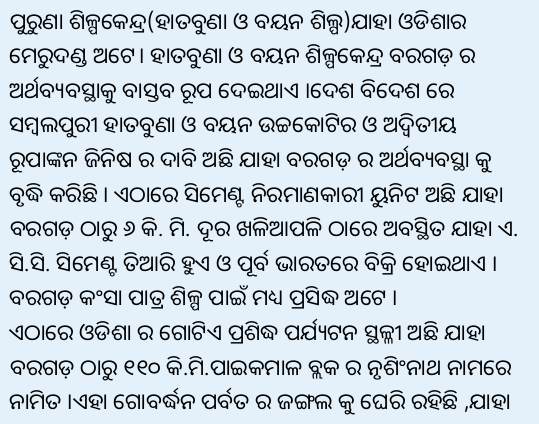ପୁରୁଣା ଶିଳ୍ପକେନ୍ଦ୍ର(ହାତବୁଣା ଓ ବୟନ ଶିଲ୍ପ)ଯାହା ଓଡିଶାର ମେରୁଦଣ୍ଡ ଅଟେ। ହାତବୁଣା ଓ ବୟନ ଶିଳ୍ପକେନ୍ଦ୍ର ବରଗଡ଼ ର ଅର୍ଥବ୍ୟବସ୍ଥାକୁ ବାସ୍ତବ ରୂପ ଦେଇଥାଏ ।ଦେଶ ବିଦେଶ ରେ ସମ୍ବଲପୁରୀ ହାତବୁଣା ଓ ବୟନ ଉଚ୍ଚକୋଟିର ଓ ଅଦ୍ଵିତୀୟ ରୂପାଙ୍କନ ଜିନିଷ ର ଦାବି ଅଛି ଯାହା ବରଗଡ଼ ର ଅର୍ଥବ୍ୟବସ୍ଥା କୁ ବୃଦ୍ଧି କରିଛି । ଏଠାରେ ସିମେଣ୍ଟ ନିରମାଣକାରୀ ୟୁନିଟ ଅଛି ଯାହା ବରଗଡ଼ ଠାରୁ ୬ କି. ମି. ଦୂର ଖଳିଆପଳି ଠାରେ ଅବସ୍ଥିତ ଯାହା ଏ. ସି.ସି. ସିମେଣ୍ଟ ତିଆରି ହୁଏ ଓ ପୂର୍ବ ଭାରତରେ ବିକ୍ରି ହୋଇଥାଏ । ବରଗଡ଼ କଂସା ପାତ୍ର ଶିଳ୍ପ ପାଇଁ ମଧ୍ୟ ପ୍ରସିଦ୍ଧ ଅଟେ ।
ଏଠାରେ ଓଡିଶା ର ଗୋଟିଏ ପ୍ରଶିଦ୍ଧ ପର୍ଯ୍ୟଟନ ସ୍ଥଳ୍ଳୀ ଅଛି ଯାହା ବରଗଡ଼ ଠାରୁ ୧୧୦ କି.ମି.ପାଇକମାଳ ବ୍ଲକ ର ନୃଶିଂନାଥ ନାମରେ ନାମିତ ।ଏହା ଗୋବର୍ଦ୍ଧନ ପର୍ବତ ର ଜଙ୍ଗଲ କୁ ଘେରି ରହିଛି ,ଯାହା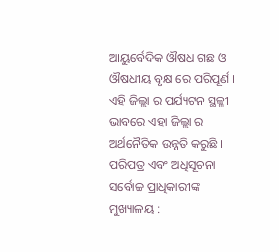ଆୟୁର୍ବେଦିକ ଔଷଧ ଗଛ ଓ ଔଷଧୀୟ ବୃକ୍ଷ ରେ ପରିପୂର୍ଣ । ଏହି ଜିଲ୍ଲା ର ପର୍ଯ୍ୟଟନ ସ୍ଥଳ୍ଳୀ ଭାବରେ ଏହା ଜିଲ୍ଲା ର ଅର୍ଥନୈତିକ ଉନ୍ନତି କରୁଛି ।
ପରିପତ୍ର ଏବଂ ଅଧିସୂଚନା
ସର୍ବୋଚ୍ଚ ପ୍ରାଧିକାରୀଙ୍କ ମୁଖ୍ୟାଳୟ :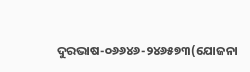ଦୁରଭାଷ-୦୬୬୪୬-୨୪୬୫୭୩(ଯୋଜନା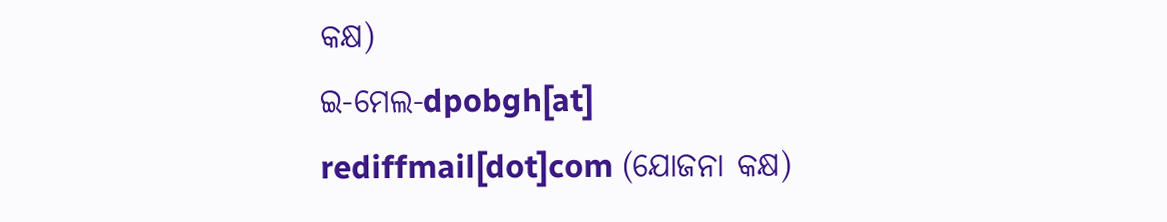କକ୍ଷ)
ଇ-ମେଲ-dpobgh[at] rediffmail[dot]com (ଯୋଜନା କକ୍ଷ)